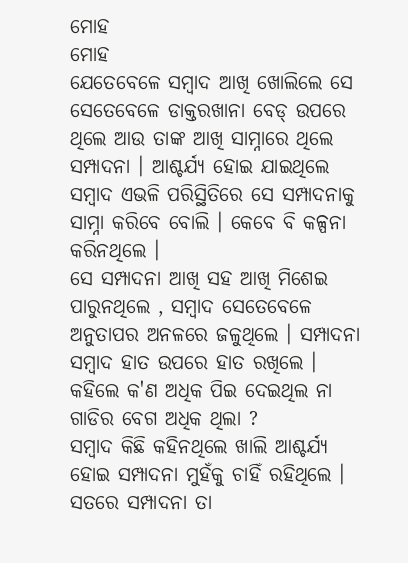ମୋହ
ମୋହ
ଯେତେବେଳେ ସମ୍ବାଦ ଆଖି ଖୋଲିଲେ ସେ ସେତେବେଳେ ଡାକ୍ତରଖାନା ବେଡ୍ ଉପରେ ଥିଲେ ଆଉ ତାଙ୍କ ଆଖି ସାମ୍ନାରେ ଥିଲେ ସମ୍ପାଦନା । ଆଶ୍ଚର୍ଯ୍ୟ ହୋଇ ଯାଇଥିଲେ ସମ୍ବାଦ ଏଭଳି ପରିସ୍ଥିତିରେ ସେ ସମ୍ପାଦନାକୁ ସାମ୍ନା କରିବେ ବୋଲି । କେବେ ବି କଳ୍ପନା କରିନଥିଲେ ।
ସେ ସମ୍ପାଦନା ଆଖି ସହ ଆଖି ମିଶେଇ ପାରୁନଥିଲେ , ସମ୍ବାଦ ସେତେବେଳେ ଅନୁତାପର ଅନଳରେ ଜଳୁଥିଲେ । ସମ୍ପାଦନା ସମ୍ବାଦ ହାତ ଉପରେ ହାତ ରଖିଲେ । କହିଲେ କ'ଣ ଅଧିକ ପିଇ ଦେଇଥିଲ ନା ଗାଡିର ବେଗ ଅଧିକ ଥିଲା ?
ସମ୍ବାଦ କିଛି କହିନଥିଲେ ଖାଲି ଆଶ୍ଚର୍ଯ୍ୟ ହୋଇ ସମ୍ପାଦନା ମୁହଁକୁ ଚାହିଁ ରହିଥିଲେ । ସତରେ ସମ୍ପାଦନା ତା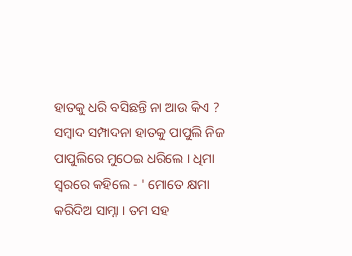ହାତକୁ ଧରି ବସିଛନ୍ତି ନା ଆଉ କିଏ ?
ସମ୍ବାଦ ସମ୍ପାଦନା ହାତକୁ ପାପୁଲି ନିଜ ପାପୁଲିରେ ମୁଠେଇ ଧରିଲେ । ଧିମା ସ୍ବରରେ କହିଲେ - ' ମୋତେ କ୍ଷମା କରିଦିଅ ସାମ୍ନା । ତମ ସହ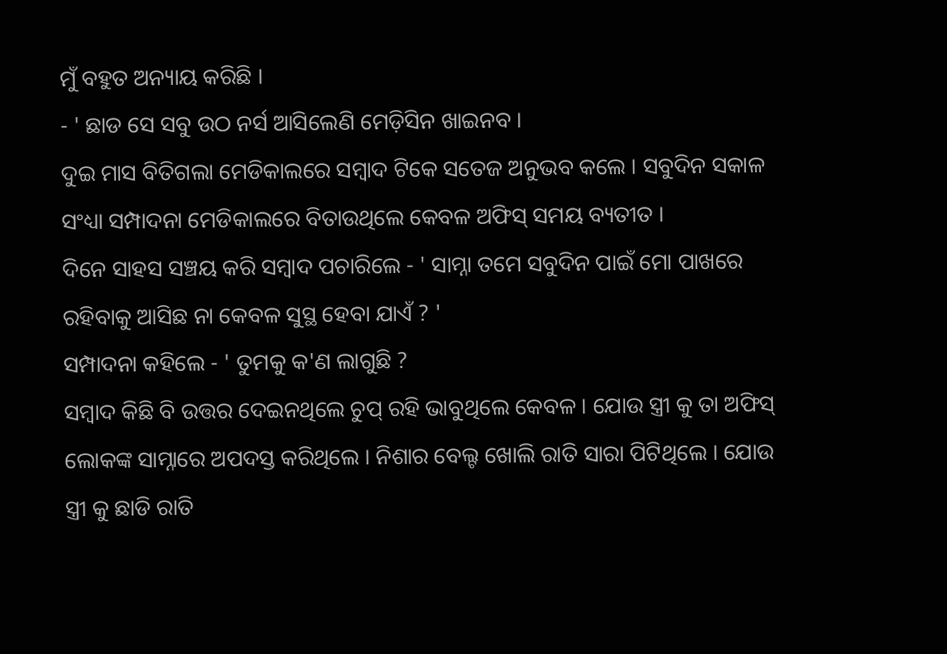ମୁଁ ବହୁତ ଅନ୍ୟାୟ କରିଛି ।
- ' ଛାଡ ସେ ସବୁ ଉଠ ନର୍ସ ଆସିଲେଣି ମେଡ଼ିସିନ ଖାଇନବ ।
ଦୁଇ ମାସ ବିତିଗଲା ମେଡିକାଲରେ ସମ୍ବାଦ ଟିକେ ସତେଜ ଅନୁଭବ କଲେ । ସବୁଦିନ ସକାଳ ସଂଧ୍ୟା ସମ୍ପାଦନା ମେଡିକାଲରେ ବିତାଉଥିଲେ କେବଳ ଅଫିସ୍ ସମୟ ବ୍ୟତୀତ ।
ଦିନେ ସାହସ ସଞ୍ଚୟ କରି ସମ୍ବାଦ ପଚାରିଲେ - ' ସାମ୍ନା ତମେ ସବୁଦିନ ପାଇଁ ମୋ ପାଖରେ ରହିବାକୁ ଆସିଛ ନା କେବଳ ସୁସ୍ଥ ହେବା ଯାଏଁ ? '
ସମ୍ପାଦନା କହିଲେ - ' ତୁମକୁ କ'ଣ ଲାଗୁଛି ?
ସମ୍ବାଦ କିଛି ବି ଉତ୍ତର ଦେଇନଥିଲେ ଚୁପ୍ ରହି ଭାବୁଥିଲେ କେବଳ । ଯୋଉ ସ୍ତ୍ରୀ କୁ ତା ଅଫିସ୍ ଲୋକଙ୍କ ସାମ୍ନାରେ ଅପଦସ୍ତ କରିଥିଲେ । ନିଶାର ବେଲ୍ଟ ଖୋଲି ରାତି ସାରା ପିଟିଥିଲେ । ଯୋଉ ସ୍ତ୍ରୀ କୁ ଛାଡି ରାତି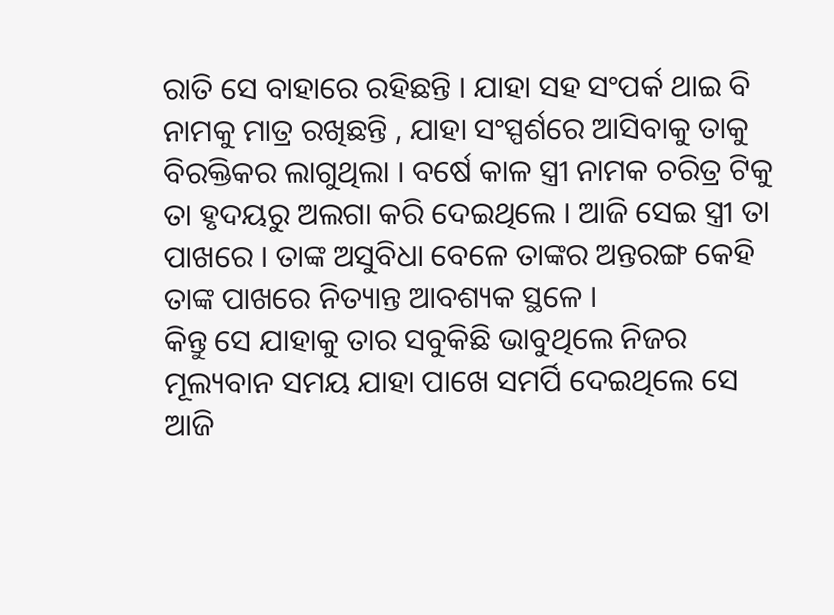ରାତି ସେ ବାହାରେ ରହିଛନ୍ତି । ଯାହା ସହ ସଂପର୍କ ଥାଇ ବି ନାମକୁ ମାତ୍ର ରଖିଛନ୍ତି , ଯାହା ସଂସ୍ପର୍ଶରେ ଆସିବାକୁ ତାକୁ ବିରକ୍ତିକର ଲାଗୁଥିଲା । ବର୍ଷେ କାଳ ସ୍ତ୍ରୀ ନାମକ ଚରିତ୍ର ଟିକୁ ତା ହୃଦୟରୁ ଅଲଗା କରି ଦେଇଥିଲେ । ଆଜି ସେଇ ସ୍ତ୍ରୀ ତା ପାଖରେ । ତାଙ୍କ ଅସୁବିଧା ବେଳେ ତାଙ୍କର ଅନ୍ତରଙ୍ଗ କେହି ତାଙ୍କ ପାଖରେ ନିତ୍ୟାନ୍ତ ଆବଶ୍ୟକ ସ୍ଥଳେ ।
କିନ୍ତୁ ସେ ଯାହାକୁ ତାର ସବୁକିଛି ଭାବୁଥିଲେ ନିଜର ମୂଲ୍ୟବାନ ସମୟ ଯାହା ପାଖେ ସମର୍ପି ଦେଇଥିଲେ ସେ ଆଜି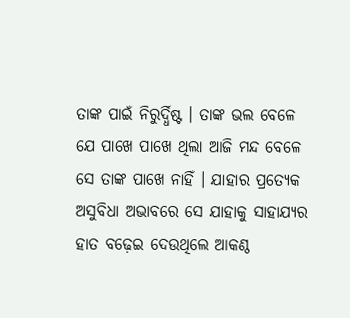ତାଙ୍କ ପାଇଁ ନିରୁର୍ଦ୍ଧିଷ୍ଟ । ତାଙ୍କ ଭଲ ବେଳେ ଯେ ପାଖେ ପାଖେ ଥିଲା ଆଜି ମନ୍ଦ ବେଳେ ସେ ତାଙ୍କ ପାଖେ ନାହିଁ । ଯାହାର ପ୍ରତ୍ୟେକ ଅସୁବିଧା ଅଭାବରେ ସେ ଯାହାକୁ ସାହାଯ୍ୟର ହାତ ବଢ଼େଇ ଦେଉଥିଲେ ଆକଣ୍ଠ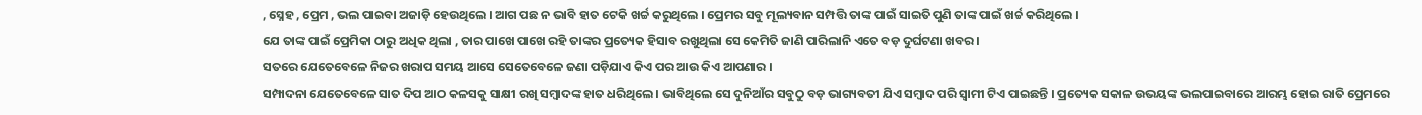, ସ୍ନେହ , ପ୍ରେମ , ଭଲ ପାଇବା ଅଜାଡ଼ି ହେଉଥିଲେ । ଆଗ ପଛ ନ ଭାବି ହାତ ଟେକି ଖର୍ଚ୍ଚ କରୁଥିଲେ । ପ୍ରେମର ସବୁ ମୂଲ୍ୟବାନ ସମ୍ପତ୍ତି ତାଙ୍କ ପାଇଁ ସାଇତି ପୁଣି ତାଙ୍କ ପାଇଁ ଖର୍ଚ୍ଚ କରିଥିଲେ ।
ଯେ ତାଙ୍କ ପାଇଁ ପ୍ରେମିକା ଠାରୁ ଅଧିକ ଥିଲା , ତାର ପାଖେ ପାଖେ ରହି ତାଙ୍କର ପ୍ରତ୍ୟେକ ହିସାବ ରଖୁଥିଲା ସେ କେମିତି ଜାଣି ପାରିଲାନି ଏତେ ବଡ଼ ଦୁର୍ଘଟଣା ଖବର ।
ସତରେ ଯେତେବେଳେ ନିଜର ଖରାପ ସମୟ ଆସେ ସେତେବେଳେ ଜଣା ପଡ଼ିଯାଏ କିଏ ପର ଆଉ କିଏ ଆପଣାର ।
ସମ୍ପାଦନା ଯେତେବେଳେ ସାତ ଦିପ ଆଠ କଳସକୁ ସାକ୍ଷୀ ରଖି ସମ୍ବାଦଙ୍କ ହାତ ଧରିଥିଲେ । ଭାବିଥିଲେ ସେ ଦୁନିଆଁର ସବୁଠୁ ବଡ଼ ଭାଗ୍ୟବତୀ ଯିଏ ସମ୍ବାଦ ପରି ସ୍ବାମୀ ଟିଏ ପାଇଛନ୍ତି । ପ୍ରତ୍ୟେକ ସକାଳ ଉଭୟଙ୍କ ଭଲପାଇବାରେ ଆରମ୍ଭ ହୋଇ ରାତି ପ୍ରେମରେ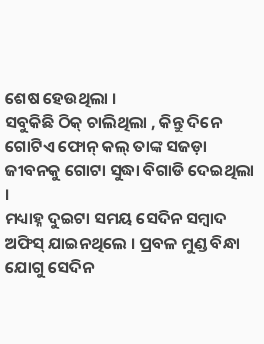ଶେଷ ହେଉଥିଲା ।
ସବୁକିଛି ଠିକ୍ ଚାଲିଥିଲା , କିନ୍ତୁ ଦିନେ ଗୋଟିଏ ଫୋନ୍ କଲ୍ ତାଙ୍କ ସଜଡ଼ା ଜୀବନକୁ ଗୋଟା ସୁଦ୍ଧା ବିଗାଡି ଦେଇଥିଲା ।
ମଧ୍ୟାହ୍ନ ଦୁଇଟା ସମୟ ସେଦିନ ସମ୍ବାଦ ଅଫିସ୍ ଯାଇନଥିଲେ । ପ୍ରବଳ ମୁଣ୍ଡ ବିନ୍ଧା ଯୋଗୁ ସେଦିନ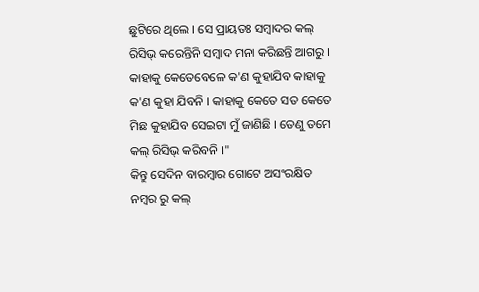ଛୁଟିରେ ଥିଲେ । ସେ ପ୍ରାୟତଃ ସମ୍ବାଦର କଲ୍ ରିସିଭ୍ କରେନ୍ତିନି ସମ୍ବାଦ ମନା କରିଛନ୍ତି ଆଗରୁ । କାହାକୁ କେତେବେଳେ କ'ଣ କୁହାଯିବ କାହାକୁ କ'ଣ କୁହା ଯିବନି । କାହାକୁ କେତେ ସତ କେତେ ମିଛ କୁହାଯିବ ସେଇଟା ମୁଁ ଜାଣିଛି । ତେଣୁ ତମେ କଲ୍ ରିସିଭ୍ କରିବନି ।"
କିନ୍ତୁ ସେଦିନ ବାରମ୍ବାର ଗୋଟେ ଅସଂରକ୍ଷିତ ନମ୍ବର ରୁ କଲ୍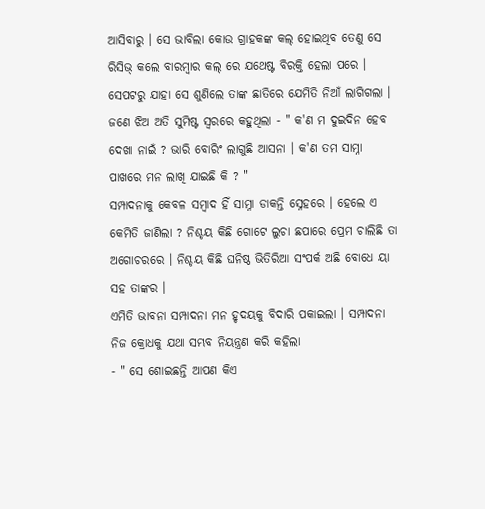ଆସିବାରୁ । ସେ ଭାବିଲା କୋଉ ଗ୍ରାହକଙ୍କ କଲ୍ ହୋଇଥିବ ତେଣୁ ସେ ରିସିଭ୍ କଲେ ବାରମ୍ବାର କଲ୍ ରେ ଯଥେଷ୍ଟ ବିରକ୍ତି ହେଲା ପରେ ।
ସେପଟରୁ ଯାହା ସେ ଶୁଣିଲେ ତାଙ୍କ ଛାତିରେ ଯେମିତି ନିଆଁ ଲାଗିଗଲା ।
ଜଣେ ଝିଅ ଅତି ସୁମିଷ୍ଟ ସ୍ବରରେ କହୁଥିଲା - " କ'ଣ ମ ଦୁଇଦିନ ହେବ ଦେଖା ନାଇଁ ? ଭାରି ବୋରିଂ ଲାଗୁଛି ଆସନା । କ'ଣ ତମ ସାମ୍ନା ପାଖରେ ମନ ଲାଖି ଯାଇଛି କି ? "
ସମ୍ପାଦନାକୁ କେବଳ ସମ୍ବାଦ ହିଁ ସାମ୍ନା ଡାକନ୍ତି ସ୍ନେହରେ । ହେଲେ ଏ କେମିତି ଜାଣିଲା ? ନିଶ୍ଚୟ କିଛି ଗୋଟେ ଲୁଚା ଛପାରେ ପ୍ରେମ ଚାଲିଛି ତା ଅଗୋଚରରେ । ନିଶ୍ଚୟ କିଛି ଘନିଷ୍ଠ ଭିତିରିଆ ସଂପର୍କ ଅଛି ବୋଧେ ୟା ସହ ତାଙ୍କର ।
ଏମିତି ଭାବନା ସମ୍ପାଦନା ମନ ହୃଦୟକୁ ବିଦାରି ପକାଇଲା । ସମ୍ପାଦନା ନିଜ କ୍ରୋଧକୁ ଯଥା ସମ୍ଭବ ନିୟନ୍ତ୍ରଣ କରି କହିଲା
- " ସେ ଶୋଇଛନ୍ତି ଆପଣ କିଏ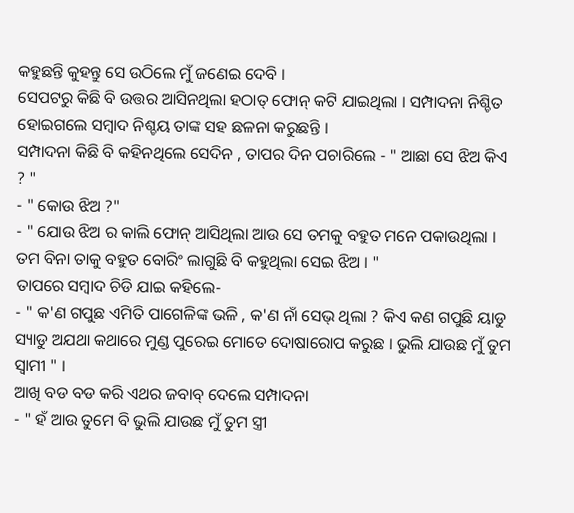କହୁଛନ୍ତି କୁହନ୍ତୁ ସେ ଉଠିଲେ ମୁଁ ଜଣେଇ ଦେବି ।
ସେପଟରୁ କିଛି ବି ଉତ୍ତର ଆସିନଥିଲା ହଠାତ୍ ଫୋନ୍ କଟି ଯାଇଥିଲା । ସମ୍ପାଦନା ନିଶ୍ଚିତ ହୋଇଗଲେ ସମ୍ବାଦ ନିଶ୍ଚୟ ତାଙ୍କ ସହ ଛଳନା କରୁଛନ୍ତି ।
ସମ୍ପାଦନା କିଛି ବି କହିନଥିଲେ ସେଦିନ , ତାପର ଦିନ ପଚାରିଲେ - " ଆଛା ସେ ଝିଅ କିଏ ? "
- " କୋଉ ଝିଅ ?"
- " ଯୋଉ ଝିଅ ର କାଲି ଫୋନ୍ ଆସିଥିଲା ଆଉ ସେ ତମକୁ ବହୁତ ମନେ ପକାଉଥିଲା । ତମ ବିନା ତାକୁ ବହୁତ ବୋରିଂ ଲାଗୁଛି ବି କହୁଥିଲା ସେଇ ଝିଅ । "
ତାପରେ ସମ୍ବାଦ ଚିଡି ଯାଇ କହିଲେ-
- " କ'ଣ ଗପୁଛ ଏମିତି ପାଗେଳିଙ୍କ ଭଳି , କ'ଣ ନାଁ ସେଭ୍ ଥିଲା ? କିଏ କଣ ଗପୁଛି ୟାଡୁ ସ୍ୟାଡୁ ଅଯଥା କଥାରେ ମୁଣ୍ଡ ପୁରେଇ ମୋତେ ଦୋଷାରୋପ କରୁଛ । ଭୁଲି ଯାଉଛ ମୁଁ ତୁମ ସ୍ବାମୀ " ।
ଆଖି ବଡ ବଡ କରି ଏଥର ଜବାବ୍ ଦେଲେ ସମ୍ପାଦନା
- " ହଁ ଆଉ ତୁମେ ବି ଭୁଲି ଯାଉଛ ମୁଁ ତୁମ ସ୍ତ୍ରୀ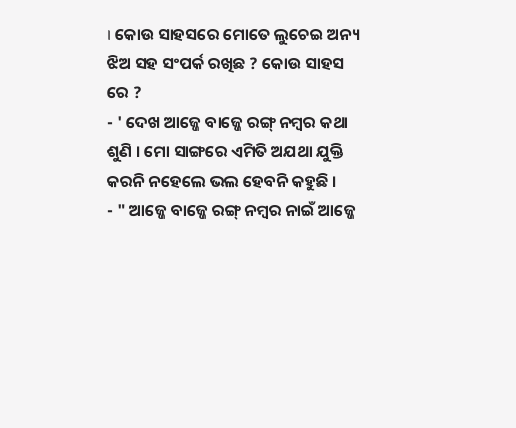। କୋଉ ସାହସରେ ମୋତେ ଲୁଚେଇ ଅନ୍ୟ ଝିଅ ସହ ସଂପର୍କ ରଖିଛ ? କୋଉ ସାହସ ରେ ?
- ' ଦେଖ ଆଜ୍ଜେ ବାଜ୍ଜେ ରଙ୍ଗ୍ ନମ୍ବର କଥା ଶୁଣି । ମୋ ସାଙ୍ଗରେ ଏମିତି ଅଯଥା ଯୁକ୍ତି କରନି ନହେଲେ ଭଲ ହେବନି କହୁଛି ।
- " ଆଜ୍ଜେ ବାଜ୍ଜେ ରଙ୍ଗ୍ ନମ୍ବର ନାଇଁ ଆଜ୍ଜେ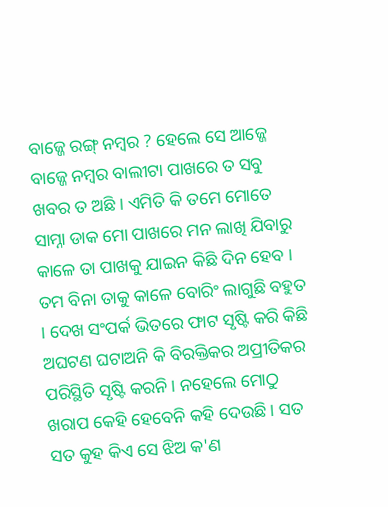ବାଜ୍ଜେ ରଙ୍ଗ୍ ନମ୍ବର ? ହେଲେ ସେ ଆଜ୍ଜେ ବାଜ୍ଜେ ନମ୍ବର ବାଲୀଟା ପାଖରେ ତ ସବୁ ଖବର ତ ଅଛି । ଏମିତି କି ତମେ ମୋତେ ସାମ୍ନା ଡାକ ମୋ ପାଖରେ ମନ ଲାଖି ଯିବାରୁ କାଳେ ତା ପାଖକୁ ଯାଇନ କିଛି ଦିନ ହେବ । ତମ ବିନା ତାକୁ କାଳେ ବୋରିଂ ଲାଗୁଛି ବହୁତ । ଦେଖ ସଂପର୍କ ଭିତରେ ଫାଟ ସୃଷ୍ଟି କରି କିଛି ଅଘଟଣ ଘଟାଅନି କି ବିରକ୍ତିକର ଅପ୍ରୀତିକର ପରିସ୍ଥିତି ସୃଷ୍ଟି କରନି । ନହେଲେ ମୋଠୁ ଖରାପ କେହି ହେବେନି କହି ଦେଉଛି । ସତ ସତ କୁହ କିଏ ସେ ଝିଅ କ'ଣ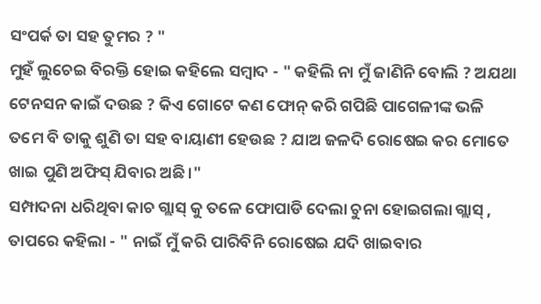ସଂପର୍କ ତା ସହ ତୁମର ? "
ମୁହଁ ଲୁଚେଇ ବିରକ୍ତି ହୋଇ କହିଲେ ସମ୍ବାଦ - " କହିଲି ନା ମୁଁ ଜାଣିନି ବୋଲି ? ଅଯଥା ଟେନସନ କାଇଁ ଦଉଛ ? କିଏ ଗୋଟେ କଣ ଫୋନ୍ କରି ଗପିଛି ପାଗେଳୀଙ୍କ ଭଳି ତମେ ବି ତାକୁ ଶୁଣି ତା ସହ ବାୟାଣୀ ହେଉଛ ? ଯାଅ ଜଳଦି ରୋଷେଇ କର ମୋତେ ଖାଇ ପୁଣି ଅଫିସ୍ ଯିବାର ଅଛି ।"
ସମ୍ପାଦନା ଧରିଥିବା କାଚ ଗ୍ଲାସ୍ କୁ ତଳେ ଫୋପାଡି ଦେଲା ଚୁନା ହୋଇଗଲା ଗ୍ଲାସ୍ , ତାପରେ କହିଲା - " ନାଇଁ ମୁଁ କରି ପାରିବିନି ରୋଷେଇ ଯଦି ଖାଇବାର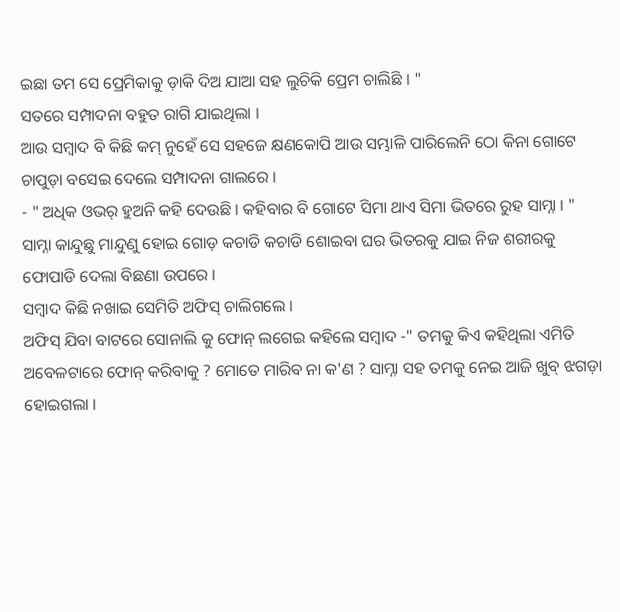ଇଛା ତମ ସେ ପ୍ରେମିକାକୁ ଡ଼ାକି ଦିଅ ଯାଆ ସହ ଲୁଚିକି ପ୍ରେମ ଚାଲିଛି । "
ସତରେ ସମ୍ପାଦନା ବହୁତ ରାଗି ଯାଇଥିଲା ।
ଆଉ ସମ୍ବାଦ ବି କିଛି କମ୍ ନୁହେଁ ସେ ସହଜେ କ୍ଷଣକୋପି ଆଉ ସମ୍ଭାଳି ପାରିଲେନି ଠୋ କିନା ଗୋଟେ ଚାପୁଡ଼ା ବସେଇ ଦେଲେ ସମ୍ପାଦନା ଗାଲରେ ।
- " ଅଧିକ ଓଭର୍ ହୁଅନି କହି ଦେଉଛି । କହିବାର ବି ଗୋଟେ ସିମା ଥାଏ ସିମା ଭିତରେ ରୁହ ସାମ୍ନା । "
ସାମ୍ନା କାନ୍ଦୁଛୁ ମାନ୍ଦୁଣୁ ହୋଇ ଗୋଡ଼ କଚାଡି କଚାଡି ଶୋଇବା ଘର ଭିତରକୁ ଯାଇ ନିଜ ଶରୀରକୁ ଫୋପାଡି ଦେଲା ବିଛଣା ଉପରେ ।
ସମ୍ବାଦ କିଛି ନଖାଇ ସେମିତି ଅଫିସ୍ ଚାଲିଗଲେ ।
ଅଫିସ୍ ଯିବା ବାଟରେ ସୋନାଲି କୁ ଫୋନ୍ ଲଗେଇ କହିଲେ ସମ୍ବାଦ -" ତମକୁ କିଏ କହିଥିଲା ଏମିତି ଅବେଳଟାରେ ଫୋନ୍ କରିବାକୁ ? ମୋତେ ମାରିବ ନା କ'ଣ ? ସାମ୍ନା ସହ ତମକୁ ନେଇ ଆଜି ଖୁବ୍ ଝଗଡ଼ା ହୋଇଗଲା ।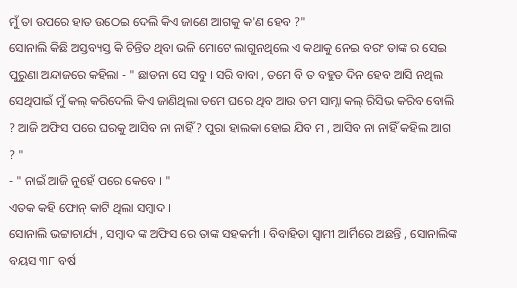ମୁଁ ତା ଉପରେ ହାତ ଉଠେଇ ଦେଲି କିଏ ଜାଣେ ଆଗକୁ କ'ଣ ହେବ ?"
ସୋନାଲି କିଛି ଅସ୍ତବ୍ୟସ୍ତ କି ଚିନ୍ତିତ ଥିବା ଭଳି ମୋଟେ ଲାଗୁନଥିଲେ ଏ କଥାକୁ ନେଇ ବରଂ ତାଙ୍କ ର ସେଇ ପୁରୁଣା ଅନ୍ଦାଜରେ କହିଲା - " ଛାଡନା ସେ ସବୁ । ସରି ବାବା , ତମେ ବି ତ ବହୁତ ଦିନ ହେବ ଆସି ନଥିଲ ସେଥିପାଇଁ ମୁଁ କଲ୍ କରିଦେଲି କିଏ ଜାଣିଥିଲା ତମେ ଘରେ ଥିବ ଆଉ ତମ ସାମ୍ନା କଲ୍ ରିସିଭ କରିବ ବୋଲି ? ଆଜି ଅଫିସ ପରେ ଘରକୁ ଆସିବ ନା ନାହିଁ ? ପୁରା ହାଲକା ହୋଇ ଯିବ ମ , ଆସିବ ନା ନାହିଁ କହିଲ ଆଗ ? "
- " ନାଇଁ ଆଜି ନୁହେଁ ପରେ କେବେ । "
ଏତକ କହି ଫୋନ୍ କାଟି ଥିଲା ସମ୍ବାଦ ।
ସୋନାଲି ଭଟ୍ଟାଚାର୍ଯ୍ୟ , ସମ୍ବାଦ ଙ୍କ ଅଫିସ ରେ ତାଙ୍କ ସହକର୍ମୀ । ବିବାହିତା ସ୍ବାମୀ ଆର୍ମିରେ ଅଛନ୍ତି , ସୋନାଲିଙ୍କ ବୟସ ୩୮ ବର୍ଷ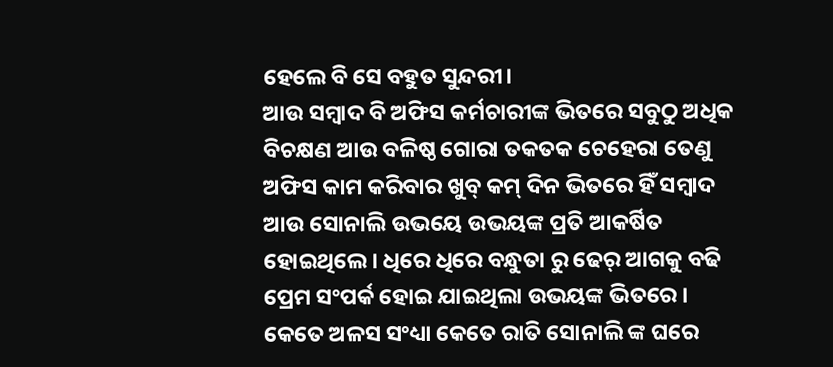ହେଲେ ବି ସେ ବହୁତ ସୁନ୍ଦରୀ।
ଆଉ ସମ୍ବାଦ ବି ଅଫିସ କର୍ମଚାରୀଙ୍କ ଭିତରେ ସବୁଠୁ ଅଧିକ ବିଚକ୍ଷଣ ଆଉ ବଳିଷ୍ଠ ଗୋରା ତକତକ ଚେହେରା ତେଣୁ ଅଫିସ କାମ କରିବାର ଖୁବ୍ କମ୍ ଦିନ ଭିତରେ ହିଁ ସମ୍ବାଦ ଆଉ ସୋନାଲି ଉଭୟେ ଉଭୟଙ୍କ ପ୍ରତି ଆକର୍ଷିତ ହୋଇଥିଲେ । ଧିରେ ଧିରେ ବନ୍ଧୁତା ରୁ ଢେର୍ ଆଗକୁ ବଢି ପ୍ରେମ ସଂପର୍କ ହୋଇ ଯାଇଥିଲା ଉଭୟଙ୍କ ଭିତରେ ।
କେତେ ଅଳସ ସଂଧ୍ୟା କେତେ ରାତି ସୋନାଲି ଙ୍କ ଘରେ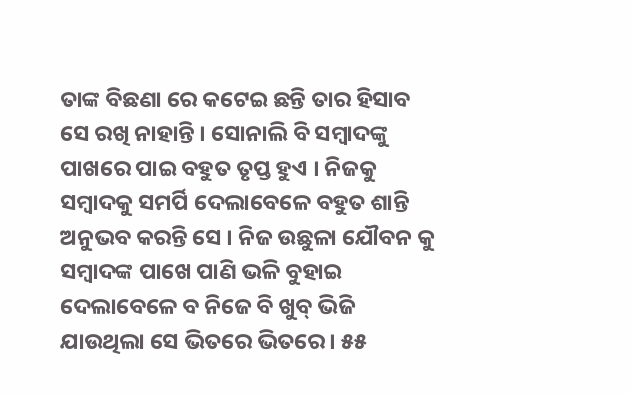ତାଙ୍କ ବିଛଣା ରେ କଟେଇ ଛନ୍ତି ତାର ହିସାବ ସେ ରଖି ନାହାନ୍ତି । ସୋନାଲି ବି ସମ୍ବାଦଙ୍କୁ ପାଖରେ ପାଇ ବହୁତ ତୃପ୍ତ ହୁଏ । ନିଜକୁ ସମ୍ବାଦକୁ ସମର୍ପି ଦେଲାବେଳେ ବହୁତ ଶାନ୍ତି ଅନୁଭବ କରନ୍ତି ସେ । ନିଜ ଉଛୁଳା ଯୌବନ କୁ ସମ୍ବାଦଙ୍କ ପାଖେ ପାଣି ଭଳି ବୁହାଇ ଦେଲାବେଳେ ବ ନିଜେ ବି ଖୁବ୍ ଭିଜି ଯାଉଥିଲା ସେ ଭିତରେ ଭିତରେ । ୫୫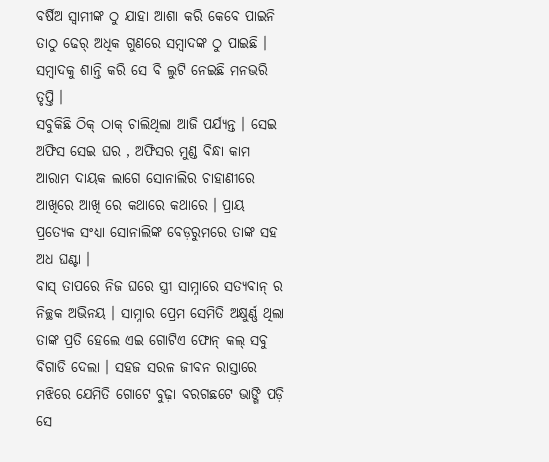ବର୍ଷିଅ ସ୍ବାମୀଙ୍କ ଠୁ ଯାହା ଆଶା କରି କେବେ ପାଇନି ତାଠୁ ଢେର୍ ଅଧିକ ଗୁଣରେ ସମ୍ବାଦଙ୍କ ଠୁ ପାଇଛି । ସମ୍ବାଦକୁ ଶାନ୍ତି କରି ସେ ବି ଲୁଟି ନେଇଛି ମନଭରି ତୃପ୍ତି ।
ସବୁକିଛି ଠିକ୍ ଠାକ୍ ଚାଲିଥିଲା ଆଜି ପର୍ଯ୍ୟନ୍ତ । ସେଇ ଅଫିସ ସେଇ ଘର , ଅଫିସର ମୁଣ୍ଡ ବିନ୍ଧା କାମ ଆରାମ ଦାୟକ ଲାଗେ ସୋନାଲିର ଚାହାଣୀରେ ଆଖିରେ ଆଖି ରେ କଥାରେ କଥାରେ । ପ୍ରାୟ ପ୍ରତ୍ୟେକ ସଂଧ୍ୟା ସୋନାଲିଙ୍କ ବେଡ଼ରୁମରେ ତାଙ୍କ ସହ ଅଧ ଘଣ୍ଟା ।
ବାସ୍ ତାପରେ ନିଜ ଘରେ ସ୍ତ୍ରୀ ସାମ୍ନାରେ ସତ୍ୟବାନ୍ ର ନିଚ୍ଛକ ଅଭିନୟ । ସାମ୍ନାର ପ୍ରେମ ସେମିତି ଅକ୍ଷୁର୍ଣ୍ଣ ଥିଲା ତାଙ୍କ ପ୍ରତି ହେଲେ ଏଇ ଗୋଟିଏ ଫୋନ୍ କଲ୍ ସବୁ ବିଗାଡି ଦେଲା । ସହଜ ସରଳ ଜୀବନ ରାସ୍ତାରେ ମଝିରେ ଯେମିତି ଗୋଟେ ବୁଢ଼ା ବରଗଛଟେ ଭାଙ୍ଗି ପଡ଼ି ସେ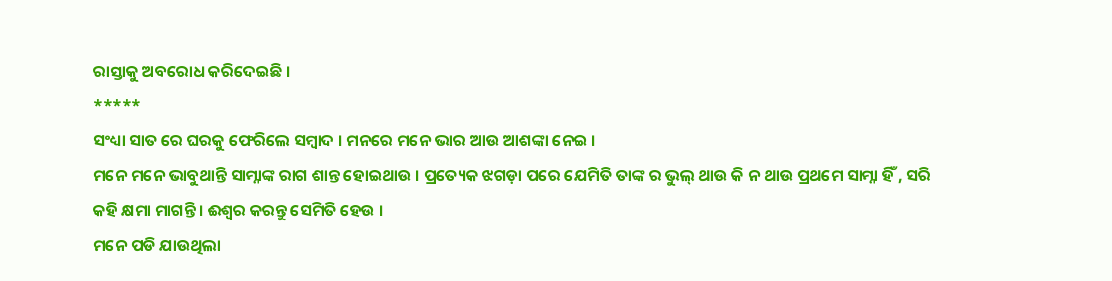ରାସ୍ତାକୁ ଅବରୋଧ କରିଦେଇଛି ।
*****
ସଂଧ୍ୟା ସାତ ରେ ଘରକୁ ଫେରିଲେ ସମ୍ବାଦ । ମନରେ ମନେ ଭାର ଆଉ ଆଶଙ୍କା ନେଇ ।
ମନେ ମନେ ଭାବୁଥାନ୍ତି ସାମ୍ନାଙ୍କ ରାଗ ଶାନ୍ତ ହୋଇଥାଉ । ପ୍ରତ୍ୟେକ ଝଗଡ଼ା ପରେ ଯେମିତି ତାଙ୍କ ର ଭୁଲ୍ ଥାଉ କି ନ ଥାଉ ପ୍ରଥମେ ସାମ୍ନା ହିଁ , ସରି କହି କ୍ଷମା ମାଗନ୍ତି । ଈଶ୍ୱର କରନ୍ତୁ ସେମିତି ହେଉ ।
ମନେ ପଡି ଯାଉଥିଲା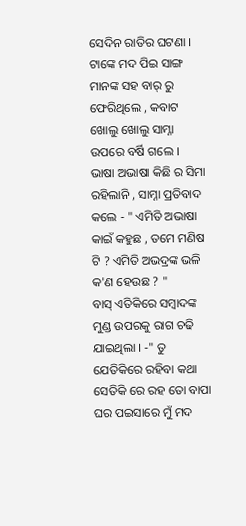ସେଦିନ ରାତିର ଘଟଣା ।
ଟାଙ୍କେ ମଦ ପିଇ ସାଙ୍ଗ ମାନଙ୍କ ସହ ବାର୍ ରୁ ଫେରିଥିଲେ , କବାଟ ଖୋଲୁ ଖୋଲୁ ସାମ୍ନା ଉପରେ ବର୍ଷି ଗଲେ ।
ଭାଷା ଅଭାଷା କିଛି ର ସିମା ରହିଲାନି , ସାମ୍ନା ପ୍ରତିବାଦ କଲେ - " ଏମିତି ଅଭାଷା କାଇଁ କହୁଛ , ତମେ ମଣିଷ ଟି ? ଏମିତି ଅଭଦ୍ରଙ୍କ ଭଳି କ'ଣ ହେଉଛ ? "
ବାସ୍ ଏତିକିରେ ସମ୍ବାଦଙ୍କ ମୁଣ୍ଡ ଉପରକୁ ରାଗ ଚଢି ଯାଇଥିଲା । -" ତୁ ଯେତିକିରେ ରହିବା କଥା ସେତିକି ରେ ରହ ତୋ ବାପା ଘର ପଇସାରେ ମୁଁ ମଦ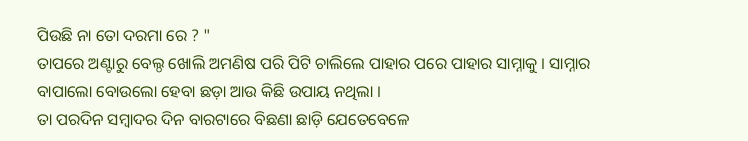ପିଉଛି ନା ତୋ ଦରମା ରେ ? "
ତାପରେ ଅଣ୍ଟାରୁ ବେଲ୍ଠ ଖୋଲି ଅମଣିଷ ପରି ପିଟି ଚାଲିଲେ ପାହାର ପରେ ପାହାର ସାମ୍ନାକୁ । ସାମ୍ନାର ବାପାଲୋ ବୋଉଲୋ ହେବା ଛଡ଼ା ଆଉ କିଛି ଉପାୟ ନଥିଲା ।
ତା ପରଦିନ ସମ୍ବାଦର ଦିନ ବାରଟାରେ ବିଛଣା ଛାଡ଼ି ଯେତେବେଳେ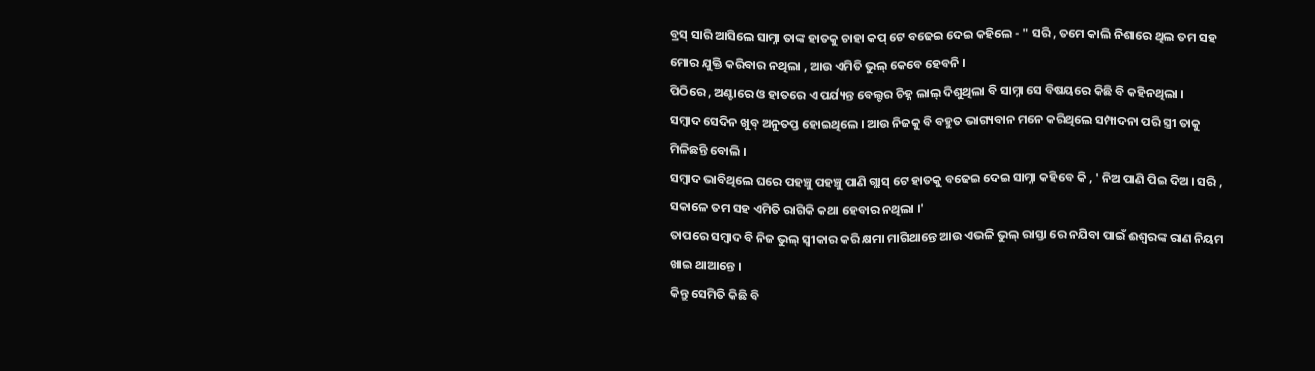ବ୍ରସ୍ ସାରି ଆସିଲେ ସାମ୍ନା ତାଙ୍କ ହାତକୁ ଚାହା କପ୍ ଟେ ବଢେଇ ଦେଇ କହିଲେ - " ସରି , ତମେ କାଲି ନିଶାରେ ଥିଲ ତମ ସହ ମୋର ଯୁକ୍ତି କରିବାର ନଥିଲା , ଆଉ ଏମିତି ଭୁଲ୍ କେବେ ହେବନି ।
ପିଠିରେ , ଅଣ୍ଟାରେ ଓ ହାତରେ ଏ ପର୍ଯ୍ୟନ୍ତ ବେଲ୍ଟର ଚିହ୍ନ ଲାଲ୍ ଦିଶୁଥିଲା ବି ସାମ୍ନା ସେ ବିଷୟରେ କିଛି ବି କହିନଥିଲା ।
ସମ୍ବାଦ ସେଦିନ ଖୁବ୍ ଅନୁତପ୍ତ ହୋଇଥିଲେ । ଆଉ ନିଜକୁ ବି ବହୁତ ଭାଗ୍ୟବାନ ମନେ କରିଥିଲେ ସମ୍ପାଦନା ପରି ସ୍ତ୍ରୀ ତାକୁ ମିଳିଛନ୍ତି ବୋଲି ।
ସମ୍ବାଦ ଭାବିଥିଲେ ଘରେ ପହଞ୍ଚୁ ପହଞ୍ଚୁ ପାଣି ଗ୍ଲାସ୍ ଟେ ହାତକୁ ବଢେଇ ଦେଇ ସାମ୍ନା କହିବେ କି , ' ନିଅ ପାଣି ପିଇ ଦିଅ । ସରି , ସକାଳେ ତମ ସହ ଏମିତି ରାଗିକି କଥା ହେବାର ନଥିଲା ।'
ତାପରେ ସମ୍ବାଦ ବି ନିଜ ଭୁଲ୍ ସ୍ବୀକାର କରି କ୍ଷମା ମାଗିଥାନ୍ତେ ଆଉ ଏଭଳି ଭୁଲ୍ ରାସ୍ତା ରେ ନଯିବା ପାଇଁ ଈଶ୍ୱରଙ୍କ ରାଣ ନିୟମ ଖାଇ ଥାଆନ୍ତେ ।
କିନ୍ତୁ ସେମିତି କିଛି ବି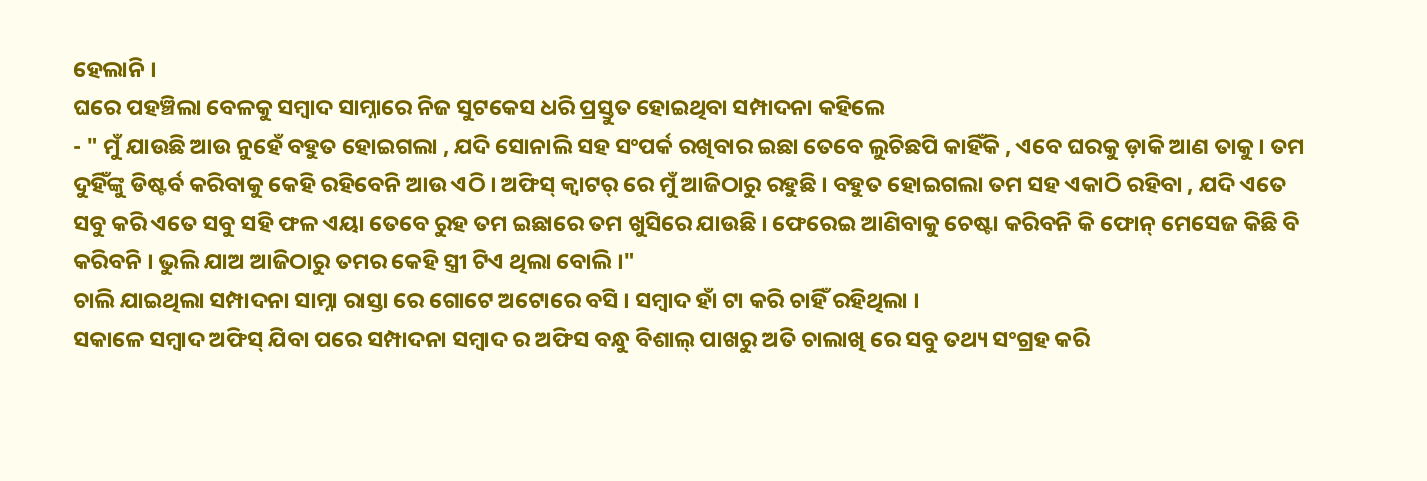ହେଲାନି ।
ଘରେ ପହଞ୍ଚିଲା ବେଳକୁ ସମ୍ବାଦ ସାମ୍ନାରେ ନିଜ ସୁଟକେସ ଧରି ପ୍ରସ୍ତୁତ ହୋଇଥିବା ସମ୍ପାଦନା କହିଲେ
- " ମୁଁ ଯାଉଛି ଆଉ ନୁହେଁ ବହୁତ ହୋଇଗଲା , ଯଦି ସୋନାଲି ସହ ସଂପର୍କ ରଖିବାର ଇଛା ତେବେ ଲୁଚିଛପି କାହିଁକି , ଏବେ ଘରକୁ ଡ଼ାକି ଆଣ ତାକୁ । ତମ ଦୁହିଁଙ୍କୁ ଡିଷ୍ଟର୍ବ କରିବାକୁ କେହି ରହିବେନି ଆଉ ଏଠି । ଅଫିସ୍ କ୍ବାଟର୍ ରେ ମୁଁ ଆଜିଠାରୁ ରହୁଛି । ବହୁତ ହୋଇଗଲା ତମ ସହ ଏକାଠି ରହିବା , ଯଦି ଏତେ ସବୁ କରି ଏତେ ସବୁ ସହି ଫଳ ଏୟା ତେବେ ରୁହ ତମ ଇଛାରେ ତମ ଖୁସିରେ ଯାଉଛି । ଫେରେଇ ଆଣିବାକୁ ଚେଷ୍ଟା କରିବନି କି ଫୋନ୍ ମେସେଜ କିଛି ବି କରିବନି । ଭୁଲି ଯାଅ ଆଜିଠାରୁ ତମର କେହି ସ୍ତ୍ରୀ ଟିଏ ଥିଲା ବୋଲି ।"
ଚାଲି ଯାଇଥିଲା ସମ୍ପାଦନା ସାମ୍ନା ରାସ୍ତା ରେ ଗୋଟେ ଅଟୋରେ ବସି । ସମ୍ବାଦ ହାଁ ଟା କରି ଚାହିଁ ରହିଥିଲା ।
ସକାଳେ ସମ୍ବାଦ ଅଫିସ୍ ଯିବା ପରେ ସମ୍ପାଦନା ସମ୍ବାଦ ର ଅଫିସ ବନ୍ଧୁ ବିଶାଲ୍ ପାଖରୁ ଅତି ଚାଲାଖି ରେ ସବୁ ତଥ୍ୟ ସଂଗ୍ରହ କରି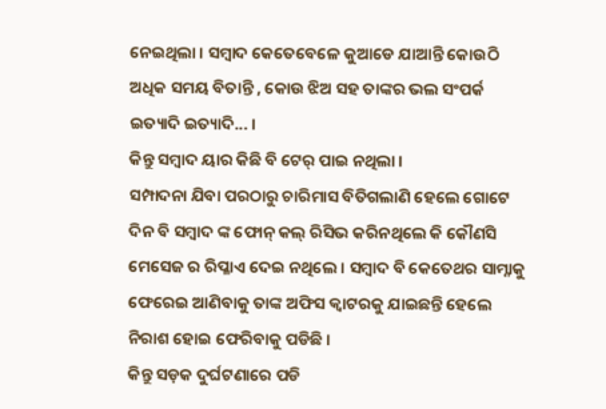ନେଇଥିଲା । ସମ୍ବାଦ କେତେବେଳେ କୁଆଡେ ଯାଆନ୍ତି କୋଉଠି ଅଧିକ ସମୟ ବିତାନ୍ତି , କୋଉ ଝିଅ ସହ ତାଙ୍କର ଭଲ ସଂପର୍କ ଇତ୍ୟାଦି ଇତ୍ୟାଦି... ।
କିନ୍ତୁ ସମ୍ବାଦ ୟାର କିଛି ବି ଟେର୍ ପାଇ ନଥିଲା ।
ସମ୍ପାଦନା ଯିବା ପରଠାରୁ ଚାରିମାସ ବିତିଗଲାଣି ହେଲେ ଗୋଟେ ଦିନ ବି ସମ୍ବାଦ ଙ୍କ ଫୋନ୍ କଲ୍ ରିସିଭ କରିନଥିଲେ କି କୌଣସି ମେସେଜ ର ରିପ୍ଳାଏ ଦେଇ ନଥିଲେ । ସମ୍ବାଦ ବି କେତେଥର ସାମ୍ନାକୁ ଫେରେଇ ଆଣିବାକୁ ତାଙ୍କ ଅଫିସ କ୍ବାଟରକୁ ଯାଇଛନ୍ତି ହେଲେ ନିରାଶ ହୋଇ ଫେରିବାକୁ ପଡିଛି ।
କିନ୍ତୁ ସଡ଼କ ଦୁର୍ଘଟଣାରେ ପଡି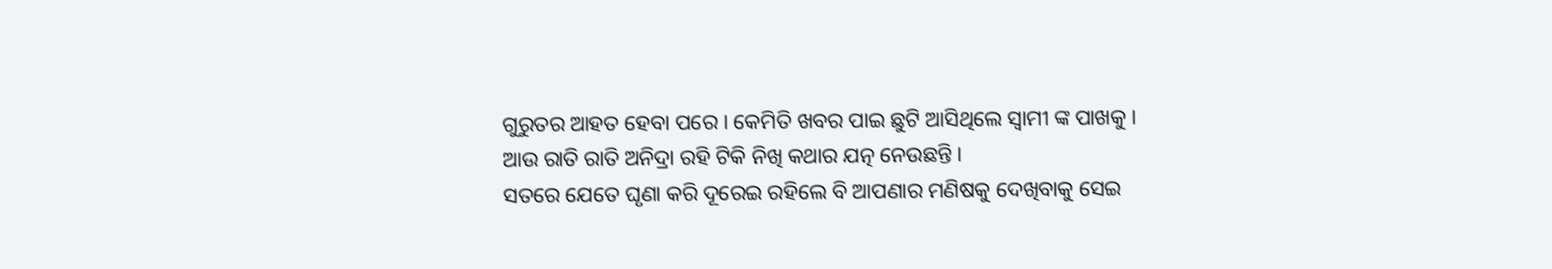ଗୁରୁତର ଆହତ ହେବା ପରେ । କେମିତି ଖବର ପାଇ ଛୁଟି ଆସିଥିଲେ ସ୍ବାମୀ ଙ୍କ ପାଖକୁ । ଆଉ ରାତି ରାତି ଅନିଦ୍ରା ରହି ଟିକି ନିଖି କଥାର ଯତ୍ନ ନେଉଛନ୍ତି ।
ସତରେ ଯେତେ ଘୃଣା କରି ଦୂରେଇ ରହିଲେ ବି ଆପଣାର ମଣିଷକୁ ଦେଖିବାକୁ ସେଇ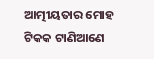ଆତ୍ମୀୟତାର ମୋହ ଟିକକ ଟାଣିଆଣେ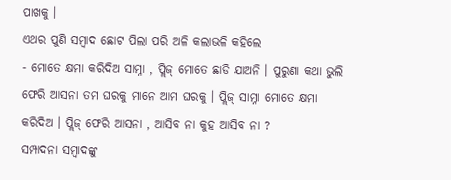ପାଖକୁ ।
ଏଥର ପୁଣି ସମ୍ବାଦ ଛୋଟ ପିଲା ପରି ଅଳି କଲାଭଳି କହିଲେ
- ମୋତେ କ୍ଷମା କରିଦିଅ ସାମ୍ନା , ପ୍ଲିଜ୍ ମୋତେ ଛାଡି ଯାଅନି । ପୁରୁଣା କଥା ଭୁଲି ଫେରି ଆସନା ତମ ଘରକୁ ମାନେ ଆମ ଘରକୁ । ପ୍ଲିଜ୍ ସାମ୍ନା ମୋତେ କ୍ଷମା କରିଦିଅ । ପ୍ଲିଜ୍ ଫେରି ଆସନା , ଆସିବ ନା କୁହ ଆସିବ ନା ?
ସମ୍ପାଦନା ସମ୍ବାଦଙ୍କୁ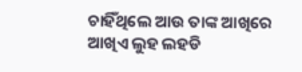ଚାହିଁଥିଲେ ଆଉ ତାଙ୍କ ଆଖିରେ ଆଖିଏ ଲୁହ ଲହଡି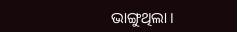ଭାଙ୍ଗୁଥିଲା ।